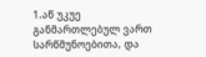1.აწ უკუე განმართლებულ ვართ სარწმუნოებითა, და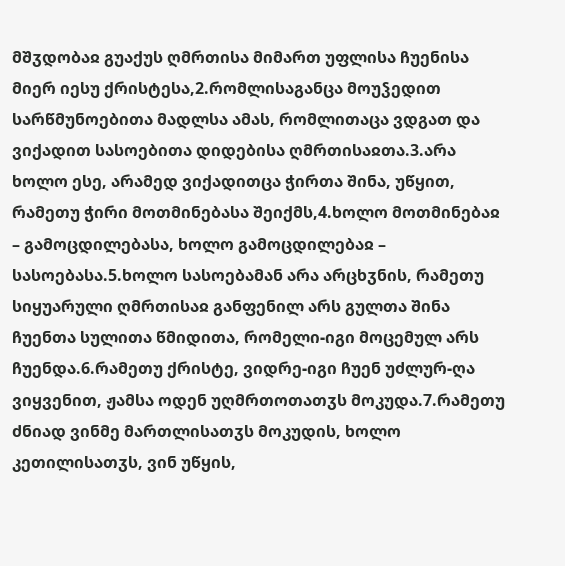მშჳდობაჲ გუაქუს ღმრთისა მიმართ უფლისა ჩუენისა მიერ იესუ ქრისტესა,2.რომლისაგანცა მოუჴედით სარწმუნოებითა მადლსა ამას, რომლითაცა ვდგათ და ვიქადით სასოებითა დიდებისა ღმრთისაჲთა.3.არა ხოლო ესე, არამედ ვიქადითცა ჭირთა შინა, უწყით, რამეთუ ჭირი მოთმინებასა შეიქმს,4.ხოლო მოთმინებაჲ – გამოცდილებასა, ხოლო გამოცდილებაჲ – სასოებასა.5.ხოლო სასოებამან არა არცხჳნის, რამეთუ სიყუარული ღმრთისაჲ განფენილ არს გულთა შინა ჩუენთა სულითა წმიდითა, რომელი-იგი მოცემულ არს ჩუენდა.6.რამეთუ ქრისტე, ვიდრე-იგი ჩუენ უძლურ-ღა ვიყვენით, ჟამსა ოდენ უღმრთოთათჳს მოკუდა.7.რამეთუ ძნიად ვინმე მართლისათჳს მოკუდის, ხოლო კეთილისათჳს, ვინ უწყის,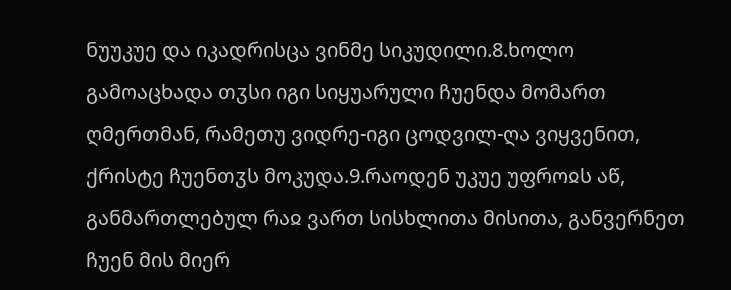ნუუკუე და იკადრისცა ვინმე სიკუდილი.8.ხოლო გამოაცხადა თჳსი იგი სიყუარული ჩუენდა მომართ ღმერთმან, რამეთუ ვიდრე-იგი ცოდვილ-ღა ვიყვენით, ქრისტე ჩუენთჳს მოკუდა.9.რაოდენ უკუე უფროჲს აწ, განმართლებულ რაჲ ვართ სისხლითა მისითა, განვერნეთ ჩუენ მის მიერ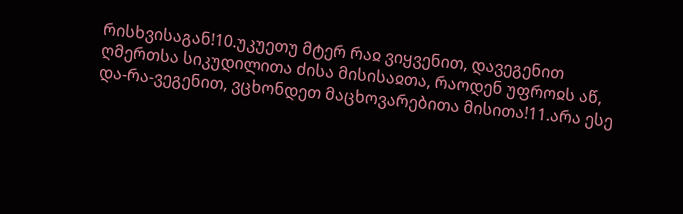რისხვისაგან!10.უკუეთუ მტერ რაჲ ვიყვენით, დავეგენით ღმერთსა სიკუდილითა ძისა მისისაჲთა, რაოდენ უფროჲს აწ, და-რა-ვეგენით, ვცხონდეთ მაცხოვარებითა მისითა!11.არა ესე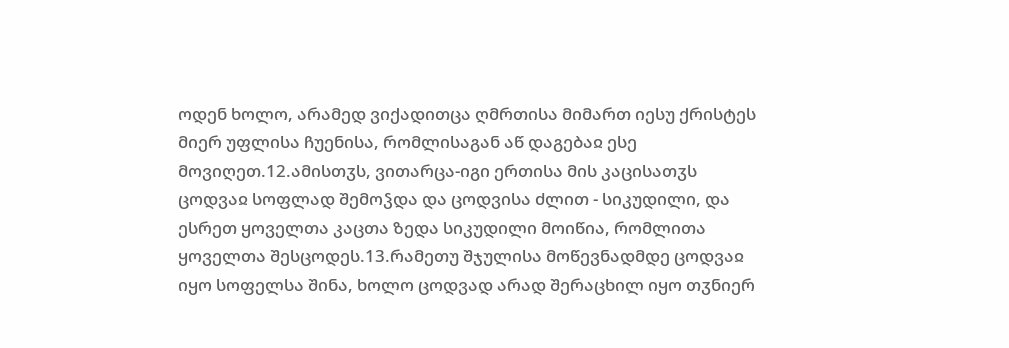ოდენ ხოლო, არამედ ვიქადითცა ღმრთისა მიმართ იესუ ქრისტეს მიერ უფლისა ჩუენისა, რომლისაგან აწ დაგებაჲ ესე მოვიღეთ.12.ამისთჳს, ვითარცა-იგი ერთისა მის კაცისათჳს ცოდვაჲ სოფლად შემოჴდა და ცოდვისა ძლით - სიკუდილი, და ესრეთ ყოველთა კაცთა ზედა სიკუდილი მოიწია, რომლითა ყოველთა შესცოდეს.13.რამეთუ შჯულისა მოწევნადმდე ცოდვაჲ იყო სოფელსა შინა, ხოლო ცოდვად არად შერაცხილ იყო თჳნიერ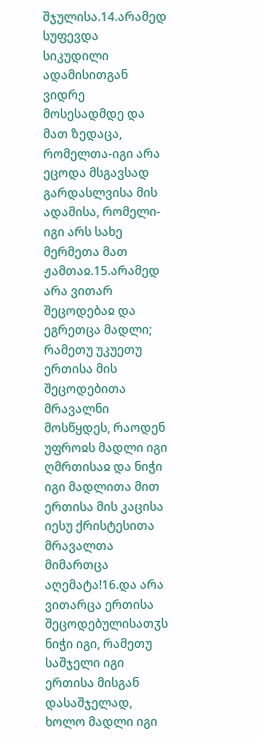შჯულისა.14.არამედ სუფევდა სიკუდილი ადამისითგან ვიდრე მოსესადმდე და მათ ზედაცა, რომელთა-იგი არა ეცოდა მსგავსად გარდასლვისა მის ადამისა, რომელი-იგი არს სახე მერმეთა მათ ჟამთაჲ.15.არამედ არა ვითარ შეცოდებაჲ და ეგრეთცა მადლი; რამეთუ უკუეთუ ერთისა მის შეცოდებითა მრავალნი მოსწყდეს, რაოდენ უფროჲს მადლი იგი ღმრთისაჲ და ნიჭი იგი მადლითა მით ერთისა მის კაცისა იესუ ქრისტესითა მრავალთა მიმართცა აღემატა!16.და არა ვითარცა ერთისა შეცოდებულისათჳს ნიჭი იგი, რამეთუ საშჯელი იგი ერთისა მისგან დასაშჯელად, ხოლო მადლი იგი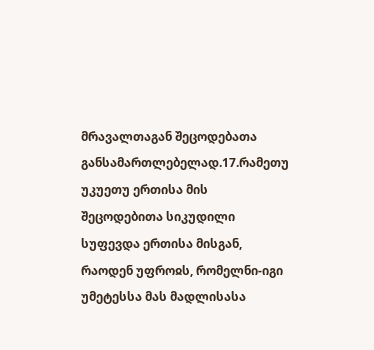მრავალთაგან შეცოდებათა განსამართლებელად.17.რამეთუ უკუეთუ ერთისა მის შეცოდებითა სიკუდილი სუფევდა ერთისა მისგან, რაოდენ უფროჲს, რომელნი-იგი უმეტესსა მას მადლისასა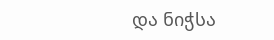და ნიჭსა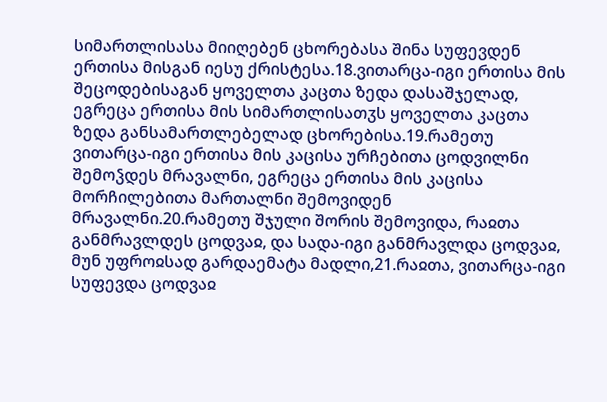სიმართლისასა მიიღებენ ცხორებასა შინა სუფევდენ ერთისა მისგან იესუ ქრისტესა.18.ვითარცა-იგი ერთისა მის შეცოდებისაგან ყოველთა კაცთა ზედა დასაშჯელად, ეგრეცა ერთისა მის სიმართლისათჳს ყოველთა კაცთა ზედა განსამართლებელად ცხორებისა.19.რამეთუ ვითარცა-იგი ერთისა მის კაცისა ურჩებითა ცოდვილნი შემოჴდეს მრავალნი, ეგრეცა ერთისა მის კაცისა მორჩილებითა მართალნი შემოვიდენ მრავალნი.20.რამეთუ შჯული შორის შემოვიდა, რაჲთა განმრავლდეს ცოდვაჲ, და სადა-იგი განმრავლდა ცოდვაჲ, მუნ უფროჲსად გარდაემატა მადლი,21.რაჲთა, ვითარცა-იგი სუფევდა ცოდვაჲ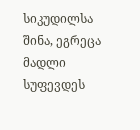სიკუდილსა შინა, ეგრეცა მადლი სუფევდეს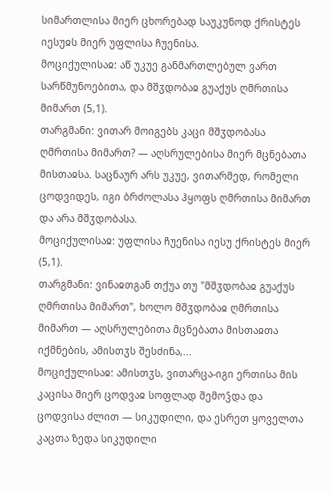სიმართლისა მიერ ცხორებად საუკუნოდ ქრისტეს იესუჲს მიერ უფლისა ჩუენისა.
მოციქულისაჲ: აწ უკუე განმართლებულ ვართ სარწმუნოებითა, და მშჳდობაჲ გუაქუს ღმრთისა მიმართ (5,1).
თარგმანი: ვითარ მოიგებს კაცი მშჳდობასა ღმრთისა მიმართ? — აღსრულებისა მიერ მცნებათა მისთაჲსა. საცნაურ არს უკუე, ვითარმედ, რომელი ცოდვიდეს, იგი ბრძოლასა ჰყოფს ღმრთისა მიმართ და არა მშჳდობასა.
მოციქულისაჲ: უფლისა ჩუენისა იესუ ქრისტეს მიერ (5,1).
თარგმანი: ვინაჲთგან თქუა თუ "მშჳდობაჲ გუაქუს ღმრთისა მიმართ", ხოლო მშჳდობაჲ ღმრთისა მიმართ — აღსრულებითა მცნებათა მისთაჲთა იქმნების, ამისთჳს შესძინა,...
მოციქულისაჲ: ამისთჳს, ვითარცა-იგი ერთისა მის კაცისა მიერ ცოდვაჲ სოფლად შემოჴდა და ცოდვისა ძლით — სიკუდილი, და ესრეთ ყოველთა კაცთა ზედა სიკუდილი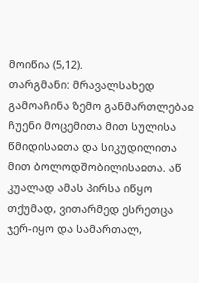მოიწია (5,12).
თარგმანი: მრავალსახედ გამოაჩინა ზემო განმართლებაჲ ჩუენი მოცემითა მით სულისა წმიდისაჲთა და სიკუდილითა მით ბოლოდშობილისაჲთა. აწ კუალად ამას პირსა იწყო თქუმად, ვითარმედ ესრეთცა ჯერ-იყო და სამართალ,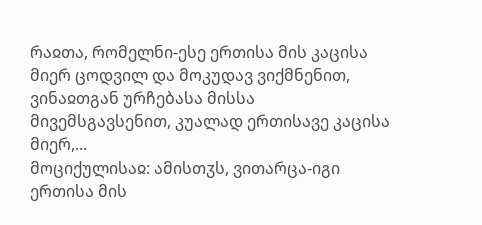რაჲთა, რომელნი-ესე ერთისა მის კაცისა მიერ ცოდვილ და მოკუდავ ვიქმნენით, ვინაჲთგან ურჩებასა მისსა მივემსგავსენით, კუალად ერთისავე კაცისა მიერ,...
მოციქულისაჲ: ამისთჳს, ვითარცა-იგი ერთისა მის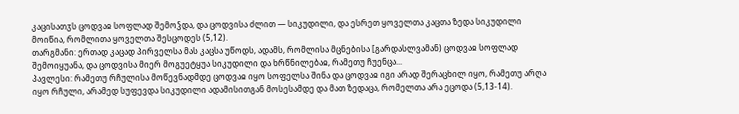კაცისათჳს ცოდვაჲ სოფლად შემოჴდა, და ცოდვისა ძლით — სიკუდილი, და ესრეთ ყოველთა კაცთა ზედა სიკუდილი მოიწია, რომლითა ყოველთა შესცოდეს (5,12).
თარგმანი: ერთად კაცად პირველსა მას კაცსა უწოდს, ადამს, რომლისა მცნებისა [გარდასლვამან) ცოდვაჲ სოფლად შემოიყუანა, და ცოდვისა მიერ მოგუეტყუა სიკუდილი და ხრწნილებაჲ, რამეთუ ჩუენცა...
პავლესი: რამეთუ რჩულისა მოწევნადმდე ცოდვაჲ იყო სოფელსა შინა და ცოდვაჲ იგი არად შერაცხილ იყო, რამეთუ არღა იყო რჩული, არამედ სუფევდა სიკუდილი ადამისითგან მოსესამდე და მათ ზედაცა, რომელთა არა ეცოდა (5,13-14).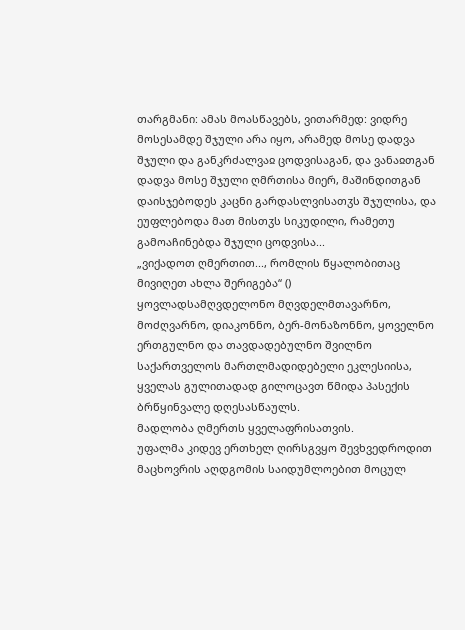თარგმანი: ამას მოასწავებს, ვითარმედ: ვიდრე მოსესამდე შჯული არა იყო, არამედ მოსე დადვა შჯული და განკრძალვაჲ ცოდვისაგან, და ვანაჲთგან დადვა მოსე შჯული ღმრთისა მიერ, მაშინდითგან დაისჯებოდეს კაცნი გარდასლვისათჳს შჯულისა, და ეუფლებოდა მათ მისთჳს სიკუდილი, რამეთუ გამოაჩინებდა შჯული ცოდვისა...
„ვიქადოთ ღმერთით..., რომლის წყალობითაც მივიღეთ ახლა შერიგება“ ()
ყოვლადსამღვდელონო მღვდელმთავარნო, მოძღვარნო, დიაკონნო, ბერ-მონაზონნო, ყოველნო ერთგულნო და თავდადებულნო შვილნო საქართველოს მართლმადიდებელი ეკლესიისა, ყველას გულითადად გილოცავთ წმიდა პასექის ბრწყინვალე დღესასწაულს.
მადლობა ღმერთს ყველაფრისათვის.
უფალმა კიდევ ერთხელ ღირსგვყო შევხვედროდით მაცხოვრის აღდგომის საიდუმლოებით მოცულ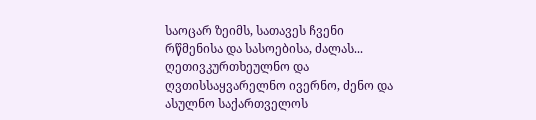საოცარ ზეიმს, სათავეს ჩვენი რწმენისა და სასოებისა, ძალას...
ღეთივკურთხეულნო და ღვთისსაყვარელნო ივერნო, ძენო და ასულნო საქართველოს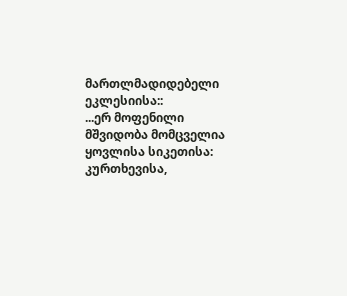მართლმადიდებელი ეკლესიისა::
...ერ მოფენილი მშვიდობა მომცველია ყოვლისა სიკეთისა: კურთხევისა,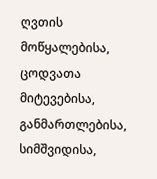ღვთის მოწყალებისა, ცოდვათა მიტევებისა, განმართლებისა, სიმშვიდისა,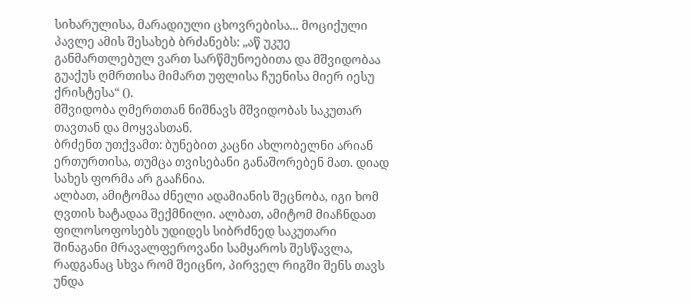სიხარულისა, მარადიული ცხოვრებისა... მოციქული პავლე ამის შესახებ ბრძანებს: „აწ უკუე განმართლებულ ვართ სარწმუნოებითა და მშვიდობაა გუაქუს ღმრთისა მიმართ უფლისა ჩუენისა მიერ იესუ ქრისტესა“ ().
მშვიდობა ღმერთთან ნიშნავს მშვიდობას საკუთარ თავთან და მოყვასთან.
ბრძენთ უთქვამთ: ბუნებით კაცნი ახლობელნი არიან ერთურთისა, თუმცა თვისებანი განაშორებენ მათ. დიად სახეს ფორმა არ გააჩნია.
ალბათ, ამიტომაა ძნელი ადამიანის შეცნობა, იგი ხომ ღვთის ხატადაა შექმნილი. ალბათ, ამიტომ მიაჩნდათ ფილოსოფოსებს უდიდეს სიბრძნედ საკუთარი შინაგანი მრავალფეროვანი სამყაროს შესწავლა, რადგანაც სხვა რომ შეიცნო, პირველ რიგში შენს თავს უნდა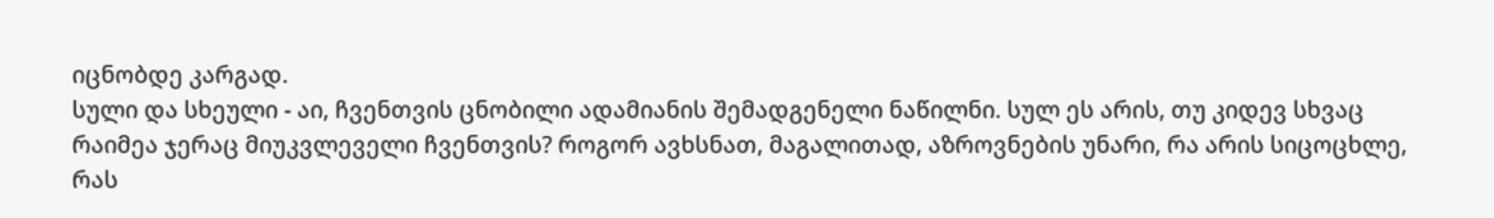იცნობდე კარგად.
სული და სხეული - აი, ჩვენთვის ცნობილი ადამიანის შემადგენელი ნაწილნი. სულ ეს არის, თუ კიდევ სხვაც რაიმეა ჯერაც მიუკვლეველი ჩვენთვის? როგორ ავხსნათ, მაგალითად, აზროვნების უნარი, რა არის სიცოცხლე, რას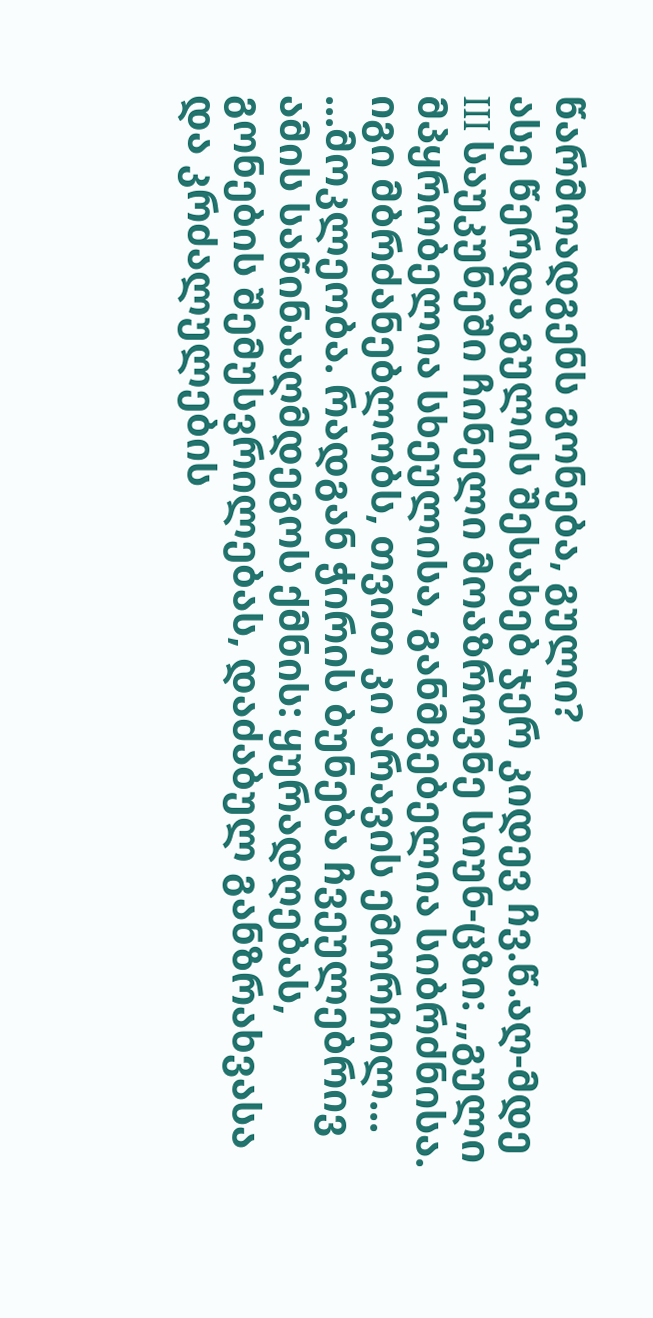წარმოადგენს გონება, გული?
ასე წერდა გულის შესახებ ჯერ კიდევ ჩვ.წ.აღ-მდე III საუკუნეში ჩინელი მოაზროვნე სიუნ-ცზი: „გული მპყრობელია სხეულისა, განმგებელია სიბრძნისა. იგი მბრძანებლობს, თვით კი არავის ემორჩილ...
...მოკლეობა. რადგან ჭირის ბუნება ჩვეულებრივ ამის საწინააღმდეგოს ქმნის: ყურადღებას, გონების შემუსვრილებას, დაძაბულ განზრახვასა და კრძალულების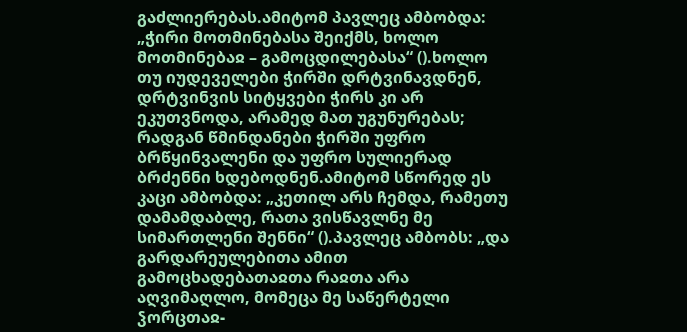გაძლიერებას.ამიტომ პავლეც ამბობდა: „ჭირი მოთმინებასა შეიქმს, ხოლო მოთმინებაჲ – გამოცდილებასა“ ().ხოლო თუ იუდეველები ჭირში დრტვინავდნენ, დრტვინვის სიტყვები ჭირს კი არ ეკუთვნოდა, არამედ მათ უგუნურებას; რადგან წმინდანები ჭირში უფრო ბრწყინვალენი და უფრო სულიერად ბრძენნი ხდებოდნენ.ამიტომ სწორედ ეს კაცი ამბობდა: „კეთილ არს ჩემდა, რამეთუ დამამდაბლე, რათა ვისწავლნე მე სიმართლენი შენნი“ ().პავლეც ამბობს: „და გარდარეულებითა ამით გამოცხადებათაჲთა რაჲთა არა აღვიმაღლო, მომეცა მე საწერტელი ჴორცთაჲ-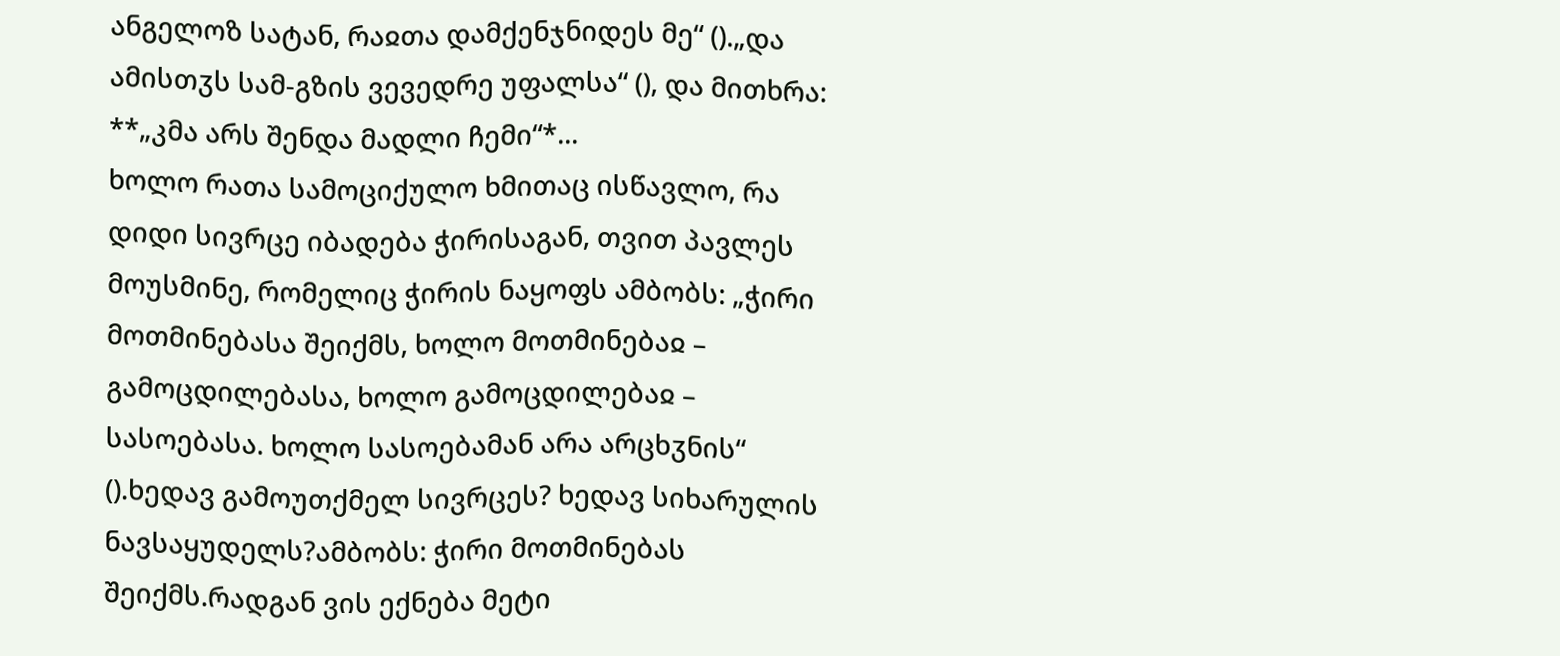ანგელოზ სატან, რაჲთა დამქენჯნიდეს მე“ ().„და ამისთჳს სამ-გზის ვევედრე უფალსა“ (), და მითხრა: **„კმა არს შენდა მადლი ჩემი“*...
ხოლო რათა სამოციქულო ხმითაც ისწავლო, რა დიდი სივრცე იბადება ჭირისაგან, თვით პავლეს მოუსმინე, რომელიც ჭირის ნაყოფს ამბობს: „ჭირი მოთმინებასა შეიქმს, ხოლო მოთმინებაჲ – გამოცდილებასა, ხოლო გამოცდილებაჲ – სასოებასა. ხოლო სასოებამან არა არცხჳნის“ ().ხედავ გამოუთქმელ სივრცეს? ხედავ სიხარულის ნავსაყუდელს?ამბობს: ჭირი მოთმინებას შეიქმს.რადგან ვის ექნება მეტი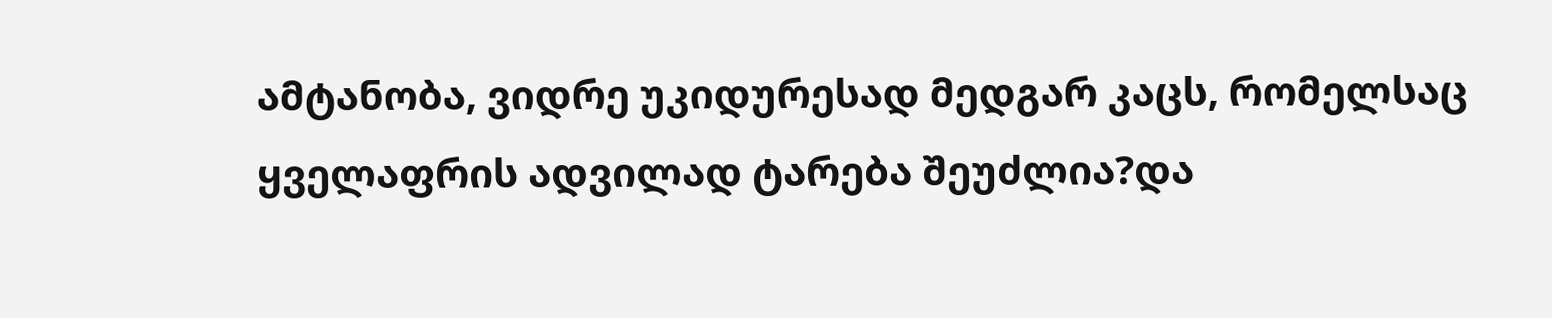ამტანობა, ვიდრე უკიდურესად მედგარ კაცს, რომელსაც ყველაფრის ადვილად ტარება შეუძლია?და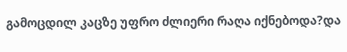გამოცდილ კაცზე უფრო ძლიერი რაღა იქნებოდა?და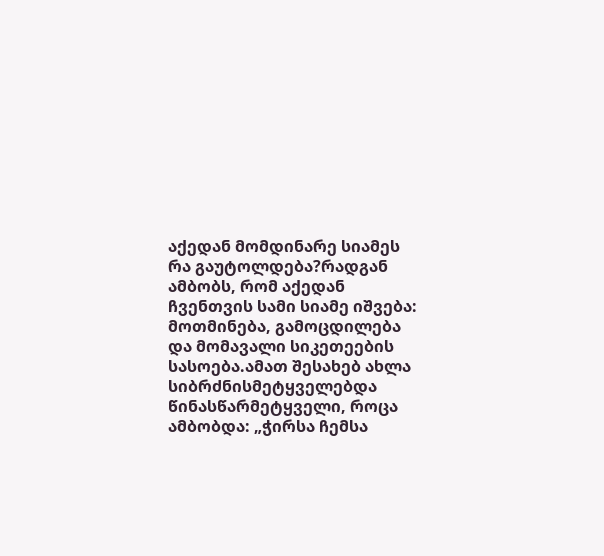აქედან მომდინარე სიამეს რა გაუტოლდება?რადგან ამბობს, რომ აქედან ჩვენთვის სამი სიამე იშვება: მოთმინება, გამოცდილება და მომავალი სიკეთეების სასოება.ამათ შესახებ ახლა სიბრძნისმეტყველებდა წინასწარმეტყველი, როცა ამბობდა: „ჭირსა ჩემსა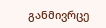განმივრცე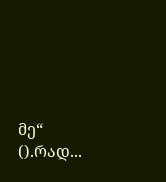მე“ ().რად...